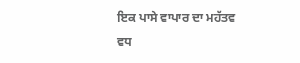ਇਕ ਪਾਸੇ ਵਾਪਾਰ ਦਾ ਮਹੱਤਵ ਵਧ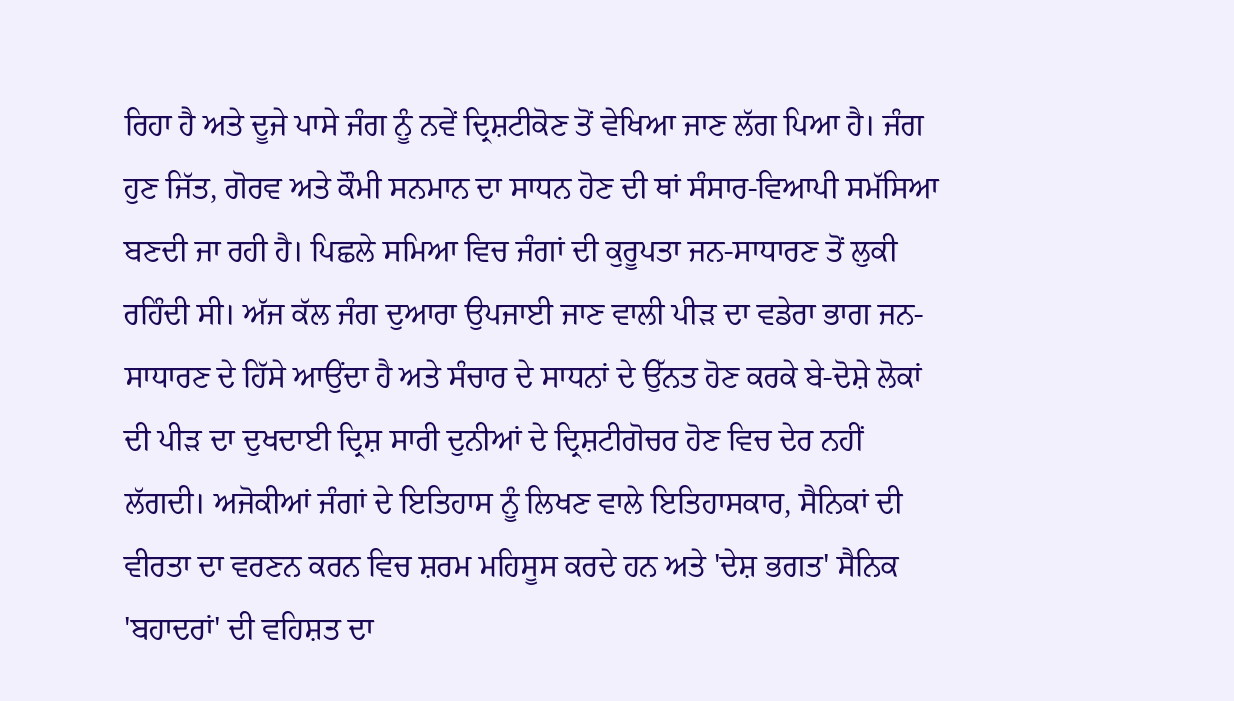ਰਿਹਾ ਹੈ ਅਤੇ ਦੂਜੇ ਪਾਸੇ ਜੰਗ ਨੂੰ ਨਵੇਂ ਦ੍ਰਿਸ਼ਟੀਕੋਣ ਤੋਂ ਵੇਖਿਆ ਜਾਣ ਲੱਗ ਪਿਆ ਹੈ। ਜੰਗ ਹੁਣ ਜਿੱਤ, ਗੋਰਵ ਅਤੇ ਕੌਮੀ ਸਨਮਾਨ ਦਾ ਸਾਧਨ ਹੋਣ ਦੀ ਥਾਂ ਸੰਸਾਰ-ਵਿਆਪੀ ਸਮੱਸਿਆ ਬਣਦੀ ਜਾ ਰਹੀ ਹੈ। ਪਿਛਲੇ ਸਮਿਆ ਵਿਚ ਜੰਗਾਂ ਦੀ ਕੁਰੂਪਤਾ ਜਨ-ਸਾਧਾਰਣ ਤੋਂ ਲੁਕੀ ਰਹਿੰਦੀ ਸੀ। ਅੱਜ ਕੱਲ ਜੰਗ ਦੁਆਰਾ ਉਪਜਾਈ ਜਾਣ ਵਾਲੀ ਪੀੜ ਦਾ ਵਡੇਰਾ ਭਾਗ ਜਨ-ਸਾਧਾਰਣ ਦੇ ਹਿੱਸੇ ਆਉਂਦਾ ਹੈ ਅਤੇ ਸੰਚਾਰ ਦੇ ਸਾਧਨਾਂ ਦੇ ਉੱਨਤ ਹੋਣ ਕਰਕੇ ਬੇ-ਦੋਸ਼ੇ ਲੋਕਾਂ ਦੀ ਪੀੜ ਦਾ ਦੁਖਦਾਈ ਦ੍ਰਿਸ਼ ਸਾਰੀ ਦੁਨੀਆਂ ਦੇ ਦ੍ਰਿਸ਼ਟੀਗੋਚਰ ਹੋਣ ਵਿਚ ਦੇਰ ਨਹੀਂ ਲੱਗਦੀ। ਅਜੋਕੀਆਂ ਜੰਗਾਂ ਦੇ ਇਤਿਹਾਸ ਨੂੰ ਲਿਖਣ ਵਾਲੇ ਇਤਿਹਾਸਕਾਰ, ਸੈਨਿਕਾਂ ਦੀ ਵੀਰਤਾ ਦਾ ਵਰਣਨ ਕਰਨ ਵਿਚ ਸ਼ਰਮ ਮਹਿਸੂਸ ਕਰਦੇ ਹਨ ਅਤੇ 'ਦੇਸ਼ ਭਗਤ' ਸੈਨਿਕ 'ਬਹਾਦਰਾਂ' ਦੀ ਵਹਿਸ਼ਤ ਦਾ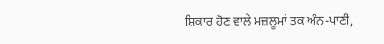ਸ਼ਿਕਾਰ ਹੋਣ ਵਾਲੇ ਮਜ਼ਲੂਮਾਂ ਤਕ ਅੰਨ-ਪਾਣੀ,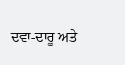ਦਵਾ-ਦਾਰੂ ਅਤੇ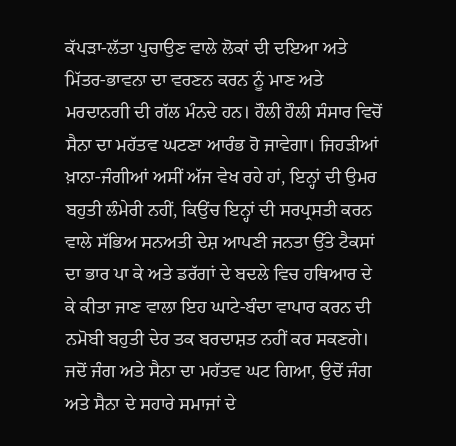ਕੱਪੜਾ-ਲੱਤਾ ਪੁਚਾਉਣ ਵਾਲੇ ਲੋਕਾਂ ਦੀ ਦਇਆ ਅਤੇ ਮਿੱਤਰ-ਭਾਵਨਾ ਦਾ ਵਰਣਨ ਕਰਨ ਨੂੰ ਮਾਣ ਅਤੇ ਮਰਦਾਨਗੀ ਦੀ ਗੱਲ ਮੰਨਦੇ ਹਨ। ਹੌਲੀ ਹੌਲੀ ਸੰਸਾਰ ਵਿਚੋਂ ਸੈਨਾ ਦਾ ਮਹੱਤਵ ਘਟਣਾ ਆਰੰਭ ਹੋ ਜਾਵੇਗਾ। ਜਿਹੜੀਆਂ ਖ਼ਾਨਾ-ਜੰਗੀਆਂ ਅਸੀਂ ਅੱਜ ਵੇਖ ਰਹੇ ਹਾਂ, ਇਨ੍ਹਾਂ ਦੀ ਉਮਰ ਬਹੁਤੀ ਲੰਮੇਰੀ ਨਹੀਂ, ਕਿਉਂਚ ਇਨ੍ਹਾਂ ਦੀ ਸਰਪ੍ਰਸਤੀ ਕਰਨ ਵਾਲੇ ਸੱਭਿਅ ਸਨਅਤੀ ਦੇਸ਼ ਆਪਣੀ ਜਨਤਾ ਉੱਤੇ ਟੈਕਸਾਂ ਦਾ ਭਾਰ ਪਾ ਕੇ ਅਤੇ ਡਰੱਗਾਂ ਦੇ ਬਦਲੇ ਵਿਚ ਹਥਿਆਰ ਦੇ ਕੇ ਕੀਤਾ ਜਾਣ ਵਾਲਾ ਇਹ ਘਾਟੇ-ਬੰਦਾ ਵਾਪਾਰ ਕਰਨ ਦੀ ਨਮੋਬੀ ਬਹੁਤੀ ਦੇਰ ਤਕ ਬਰਦਾਸ਼ਤ ਨਹੀਂ ਕਰ ਸਕਣਗੇ।
ਜਦੋਂ ਜੰਗ ਅਤੇ ਸੈਨਾ ਦਾ ਮਹੱਤਵ ਘਟ ਗਿਆ, ਉਦੋਂ ਜੰਗ ਅਤੇ ਸੈਨਾ ਦੇ ਸਹਾਰੇ ਸਮਾਜਾਂ ਦੇ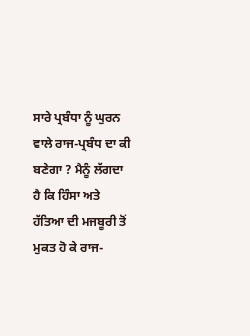ਸਾਰੇ ਪ੍ਰਬੰਧਾ ਨੂੰ ਘੁਰਨ ਵਾਲੇ ਰਾਜ-ਪ੍ਰਬੰਧ ਦਾ ਕੀ ਬਣੇਗਾ ? ਮੈਨੂੰ ਲੱਗਦਾ ਹੈ ਕਿ ਹਿੰਸਾ ਅਤੇ ਹੱਤਿਆ ਦੀ ਮਜਬੂਰੀ ਤੋਂ ਮੁਕਤ ਹੋ ਕੇ ਰਾਜ-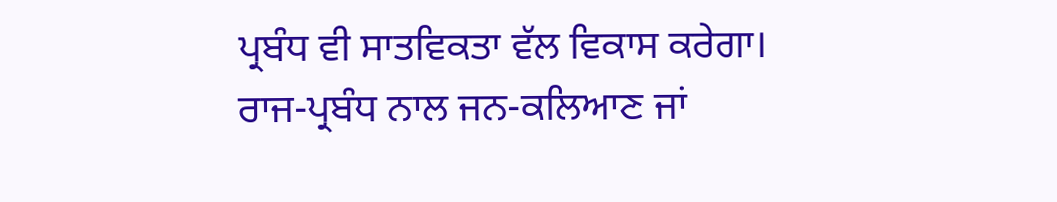ਪ੍ਰਬੰਧ ਵੀ ਸਾਤਵਿਕਤਾ ਵੱਲ ਵਿਕਾਸ ਕਰੇਗਾ। ਰਾਜ-ਪ੍ਰਬੰਧ ਨਾਲ ਜਨ-ਕਲਿਆਣ ਜਾਂ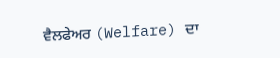ਵੈਲਫੇਅਰ (Welfare) ਦਾ